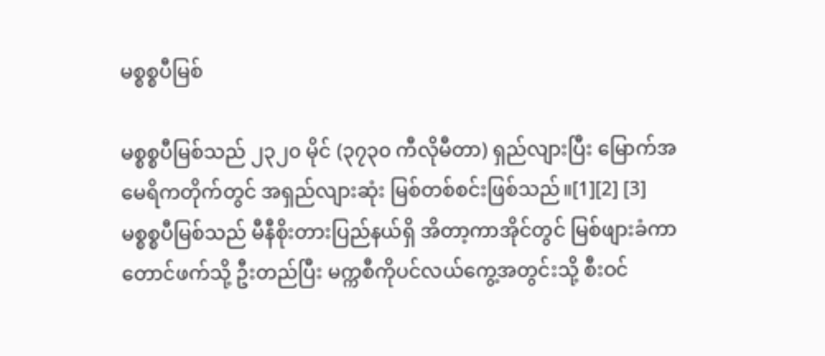မစ္စစ္စပီမြစ်

မစ္စစ္စပီမြစ်သည် ၂၃၂၀ မိုင် (၃၇၃၀ ကီလိုမီတာ) ရှည်လျားပြီး မြောက်အမေရိကတိုက်တွင် အရှည်လျားဆုံး မြစ်တစ်စင်းဖြစ်သည်။[1][2] [3] မစ္စစ္စပီမြစ်သည် မီနီစိုးတားပြည်နယ်ရှိ အိတာ့ကာအိုင်တွင် မြစ်ဖျားခံကာ တောင်ဖက်သို့ ဦးတည်ပြီး မက္ကစီကိုပင်လယ်ကွေ့အတွင်းသို့ စီးဝင်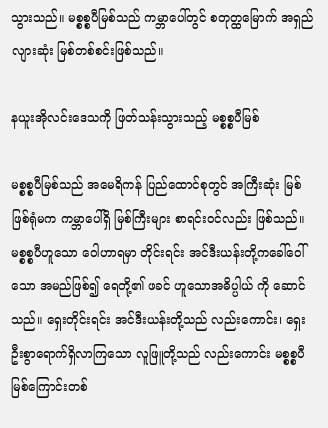သွားသည်။ မစ္စစ္စပီမြစ်သည် ကမ္ဘာပေါ်တွင် စတုတ္ထမြောက် အရှည်လျားဆုံး မြစ်တစ်စင်းဖြစ်သည်။

နယူးအိုလင်းဒေသကို ဖြတ်သန်းသွားသည့် မစ္စစ္စပီမြစ်

မစ္စစ္စပီမြစ်သည် အမေရိကန် ပြည်ထောင်စုတွင် အကြီးဆုံး မြစ်ဖြစ်ရုံမက ကမ္ဘာပေါ်ရှိ မြစ်ကြီးများ စာရင်းဝင်လည်း ဖြစ်သည်။ မစ္စစ္စပီဟူသော ဝေါဟာရမှာ တိုင်းရင်း အင်ဒီးယန်းတို့ကခေါ်ဝေါ်သော အမည်ဖြစ်၍ ရေတို့၏ ဖခင် ဟူသောအဓိပ္ပါယ် ကို ဆောင်သည်။ ရှေးတိုင်းရင်း အင်ဒီးယန်းတို့သည် လည်းကောင်း၊ ရှေးဦးစွာရောက်ရှိလာကြသော လူဖြူတို့သည် လည်းကောင်း မစ္စစ္စပီမြစ်ကြောင်းတစ်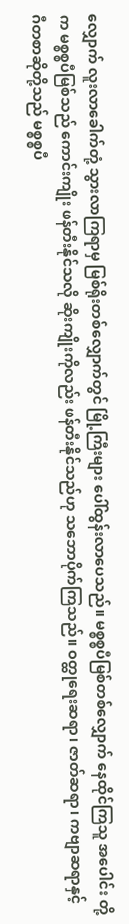လျှောက် လူးလာခေါက်တုံ့ သွားလာကြရာမှ မြစ်ရိုးတစ်လျှောက်တွင် မြို့ကြီးများ ပေါ်ထွန်းလာပေသည်။ မစ္စစ္စပီမြစ်တစ်လျှောက် နေထိုင်ကြသူ အပေါင်း တို့က မစ္စစ္စပီမြစ်သည် ကောင်းကျိုး ဖန်တီးနိုင်သလို ဆိုးကျိုးကိုလည်း ဖန်တီးနိုင်သည်ဟု သဘောပိုက်ကြသည်။ ဝတ္ထုရေးဆရာ၊ ဇာတ်ဆရာ၊ ကဗျာဆရာနှင့် ဂီတစာဆိုတို့သည် မစ္စစ္စပီ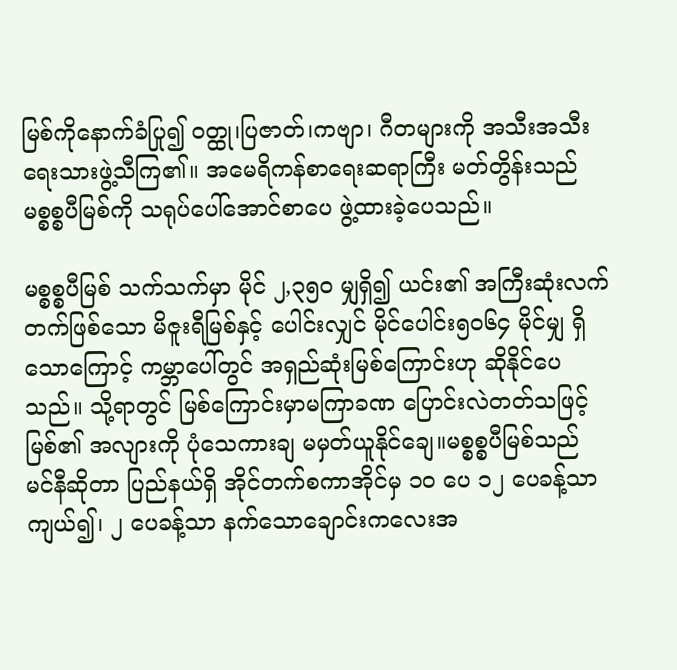မြစ်ကိုနောက်ခံပြု၍ ဝတ္ထု၊ပြဇာတ်၊ကဗျာ၊ ဂီတများကို အသီးအသီးရေးသားဖွဲ့သီကြ၏။ အမေရိကန်စာရေးဆရာကြီး မတ်တွိန်းသည် မစ္စစ္စပီမြစ်ကို သရုပ်ပေါ်အောင်စာပေ ဖွဲ့ထားခဲ့ပေသည်။

မစ္စစ္စပီမြစ် သက်သက်မှာ မိုင် ၂,၃၅ဝ မျှရှိ၍ ယင်း၏ အကြီးဆုံးလက်တက်ဖြစ်သော မိဇူးရီမြစ်နှင့် ပေါင်းလျှင် မိုင်ပေါင်း၅ဝ၆၄ မိုင်မျှ ရှိသောကြောင့် ကမ္ဘာပေါ်တွင် အရှည်ဆုံးမြစ်ကြောင်းဟု ဆိုနိုင်ပေသည်။ သို့ရာတွင် မြစ်ကြောင်းမှာမကြာခဏ ပြောင်းလဲတတ်သဖြင့် မြစ်၏ အလျားကို ပုံသေကားချ မမှတ်ယူနိုင်ချေ။မစ္စစ္စပီမြစ်သည် မင်နီဆိုတာ ပြည်နယ်ရှိ အိုင်တက်စကာအိုင်မှ ၁ဝ ပေ ၁၂ ပေခန့်သာ ကျယ်၍၊ ၂ ပေခန့်သာ နက်သောချောင်းကလေးအ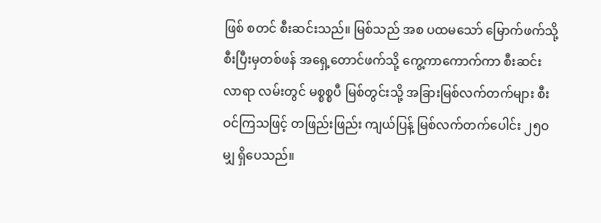ဖြစ် စတင် စီးဆင်းသည်။ မြစ်သည် အစ ပထမသော် မြောက်ဖက်သို့ စီးပြီးမှတစ်ဖန် အရှေ့တောင်ဖက်သို့ ကွေ့ကာကောက်ကာ စီးဆင်းလာရာ လမ်းတွင် မစ္စစ္စပီ မြစ်တွင်းသို့ အခြားမြစ်လက်တက်များ စီးဝင်ကြသဖြင့် တဖြည်းဖြည်း ကျယ်ပြန့် မြစ်လက်တက်ပေါင်း ၂၅ဝ မျှ ရှိပေသည်။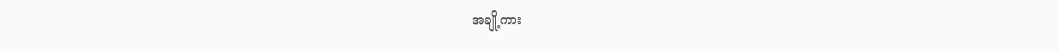အချို့ကား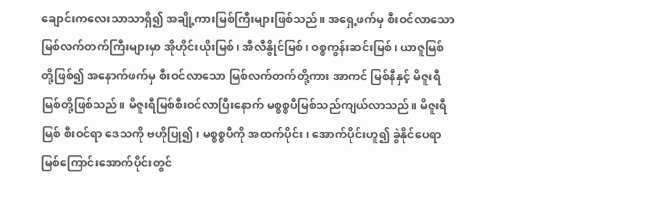ချောင်းကလေးသာသာရှိ၍ အချို့ကားမြစ်ကြီးများဖြစ်သည်။ အရှေ့ဖက်မှ စီးဝင်လာသော မြစ်လက်တက်ကြီးများမှာ အိုဟိုင်းယိုးမြစ်၊ အီလီနွိုင်မြစ်၊ ဝစ္စကွန်းဆင်းမြစ်၊ ယာဇူမြစ်တို့ဖြစ်၍ အနောက်ဖက်မှ စီးဝင်လာသော မြစ်လက်တက်တို့ကား အာကင် မြစ်နီနှင့် မိဇူးရီမြစ်တို့ဖြစ်သည်။ မိဇူးရီမြစ်စီးဝင်လာပြီးနောက် မစ္စစ္စပီမြစ်သည်ကျယ်လာသည်။ မိဇူးရီမြစ် စီးဝင်ရာ ဒေသကို ဗဟိုပြု၍၊ မစ္စစ္စပီကို အထက်ပိုင်း၊ အောက်ပိုင်းဟူ၍ ခွဲနိုင်ပေရာ မြစ်ကြောင်းအောက်ပိုင်းတွင်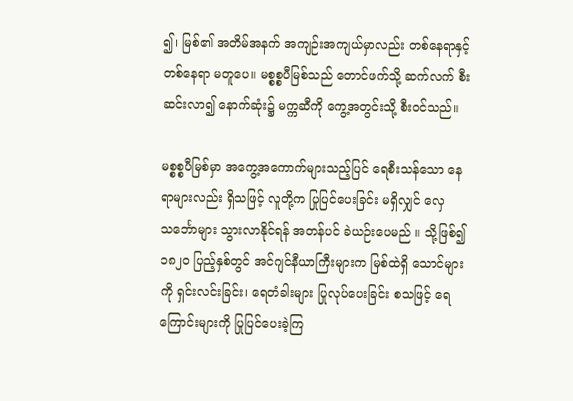၍၊ မြစ်၏ အတိမ်အနက် အကျဉ်းအကျယ်မှာလည်း တစ်နေရာနှင့် တစ်နေရာ မတူပေ။ မစ္စစ္စပီမြစ်သည် တောင်ဖက်သို့ ဆက်လက် စီးဆင်းလာ၍ နောက်ဆုံး၌ မက္ကဆီကို ကွေ့အတွင်းသို့ စီးဝင်သည်။

မစ္စစ္စပီမြစ်မှာ အကွေ့အကောက်များသည့်ပြင် ရေစီးသန်သော နေရာများလည်း ရှိသဖြင့် လူတို့က ပြုပြင်ပေးခြင်း မရှိလျှင် လှေသင်္ဘောများ သွားလာနိုင်ရန် အတန်ပင် ခဲယဉ်းပေမည် ။ သို့ဖြစ်၍ ၁၈၂ဝ ပြည့်နှစ်တွင် အင်ဂျင်နီယာကြီးများက မြစ်ထဲရှိ သောင်များကို ရှင်းလင်းခြင်း၊ ရေတံခါးများ ပြုလုပ်ပေးခြင်း စသဖြင့် ရေကြောင်းများကို ပြုပြင်ပေးခဲ့ကြ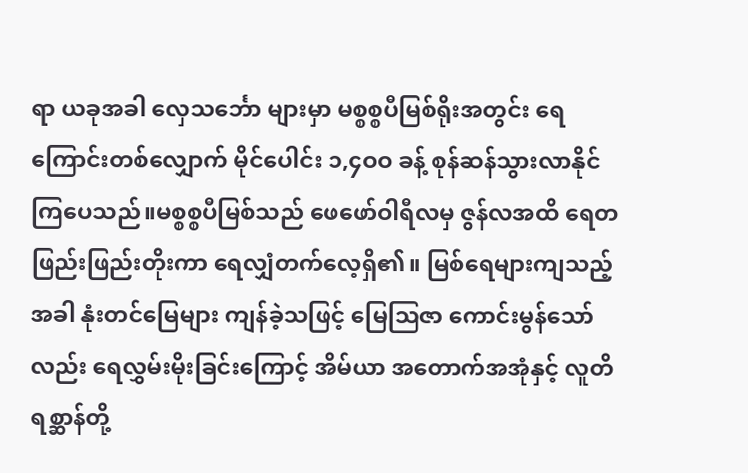ရာ ယခုအခါ လှေသင်္ဘော များမှာ မစ္စစ္စပီမြစ်ရိုးအတွင်း ရေကြောင်းတစ်လျှောက် မိုင်ပေါင်း ၁,၄ဝဝ ခန့် စုန်ဆန်သွားလာနိုင်ကြပေသည်။မစ္စစ္စပီမြစ်သည် ဖေဖော်ဝါရီလမှ ဇွန်လအထိ ရေတဖြည်းဖြည်းတိုးကာ ရေလျှံတက်လေ့ရှိ၏။ မြစ်ရေများကျသည့်အခါ နုံးတင်မြေများ ကျန်ခဲ့သဖြင့် မြေဩဇာ ကောင်းမွန်သော်လည်း ရေလွှမ်းမိုးခြင်းကြောင့် အိမ်ယာ အတောက်အအုံနှင့် လူတိရစ္ဆာန်တို့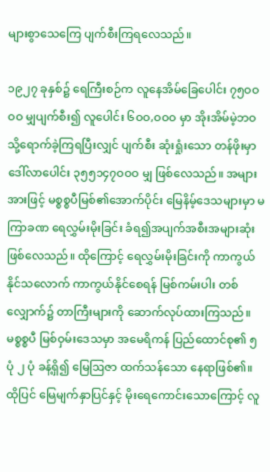များစွာသေကြေ ပျက်စီးကြရလေသည်။

၁၉၂၇ ခုနှစ်၌ ရေကြီးစဉ်က လူနေအိမ်ခြေပေါင်း ၇၅ဝဝဝဝ မျှပျက်စီး၍ လူပေါင်း ၆ဝဝ,ဝဝဝ မှာ အိုးအိမ်မဲ့ဘဝသို့ရောက်ခဲ့ကြရပြီးလျှင် ပျက်စီး ဆုံးရှုံးသော တန်ဖိုးမှာ ဒေါ်လာပေါင်း ၃၅၅၁၄၇ဝဝဝ မျှ ဖြစ်လေသည်။ အများအားဖြင့် မစ္စစ္စပီမြစ်၏အောက်ပိုင်း မြေနိမ့်ဒေသများမှာ မကြာခဏ ရေလွှမ်းမိုးခြင်း ခံရ၍အပျက်အစီးအများဆုံး ဖြစ်လေသည်။ ထိုကြောင့် ရေလွှမ်းမိုးခြင်းကို ကာကွယ်နိုင်သလောက် ကာကွယ်နိုင်စေရန် မြစ်ကမ်းပါး တစ်လျှောက်၌ တာကြီးများကို ဆောက်လုပ်ထားကြသည်။မစ္စစ္စပီ မြစ်ဝှမ်းဒေသမှာ အမေရိကန် ပြည်ထောင်စု၏ ၅ ပုံ ၂ ပုံ ခန့်ရှိ၍ မြေဩဇာ ထက်သန်သော နေရာဖြစ်၏။ ထိုပြင် မြေမျက်နှာပြင်နှင့် မိုးရေကောင်းသောကြောင့် လူ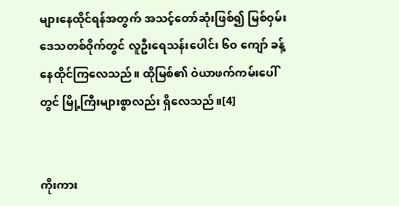များနေထိုင်ရန်အတွက် အသင့်တော်ဆုံးဖြစ်၍ မြစ်ဝှမ်းဒေသတစ်ဝိုက်တွင် လူဦးရေသန်းပေါင်း ၆ဝ ကျော် ခန့် နေထိုင်ကြလေသည်။ ထိုမြစ်၏ ဝဲယာဖက်ကမ်းပေါ်တွင် မြို့ကြီးများစွာလည်း ရှိလေသည်။[4]


ကိုးကား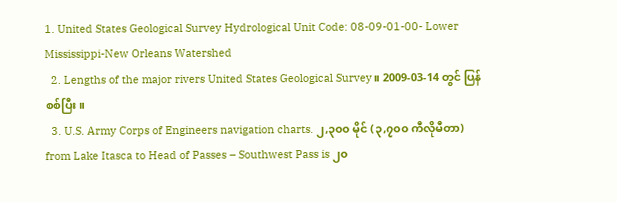1. United States Geological Survey Hydrological Unit Code: 08-09-01-00- Lower Mississippi-New Orleans Watershed
  2. Lengths of the major rivers United States Geological Survey။ 2009-03-14 တွင် ပြန်စစ်ပြီး။
  3. U.S. Army Corps of Engineers navigation charts. ၂,၃၀၀ မိုင် (၃,၇၀၀ ကီလိုမီတာ) from Lake Itasca to Head of Passes – Southwest Pass is ၂၀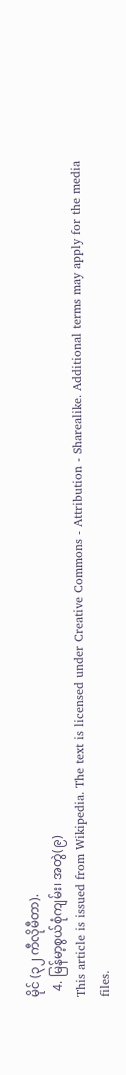မိုင် (၃၂ ကီလိုမီတာ).
  4. မြန်မာ့စွယ်စုံကျမ်း၊ အတွဲ(၉)
This article is issued from Wikipedia. The text is licensed under Creative Commons - Attribution - Sharealike. Additional terms may apply for the media files.